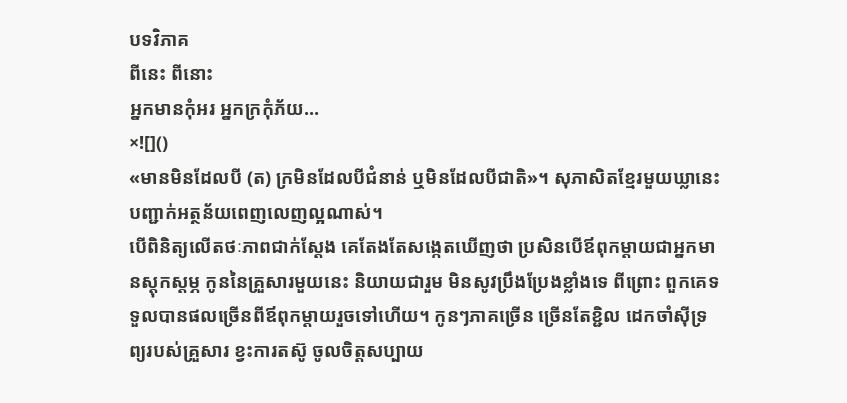បទវិភាគ
ពីនេះ ពីនោះ
អ្នកមានកុំអរ អ្នកក្រកុំភ័យ…
×![]()
«មានមិនដែលបី (ត) ក្រមិនដែលបីជំនាន់ ឬមិនដែលបីជាតិ»។ សុភាសិតខ្មែរមួយឃ្លានេះ បញ្ជាក់អត្ថន័យពេញលេញល្អណាស់។
បើពិនិត្យលើតថៈភាពជាក់ស្តែង គេតែងតែសង្កេតឃើញថា ប្រសិនបើឪពុកម្តាយជាអ្នកមានស្តុកស្តម្ភ កូននៃគ្រួសារមួយនេះ និយាយជារួម មិនសូវប្រឹងប្រែងខ្លាំងទេ ពីព្រោះ ពួកគេទទួលបានផលច្រើនពីឪពុកម្តាយរួចទៅហើយ។ កូនៗភាគច្រើន ច្រើនតែខ្ជិល ដេកចាំស៊ីទ្រព្យរបស់គ្រួសារ ខ្វះការតស៊ូ ចូលចិត្តសប្បាយ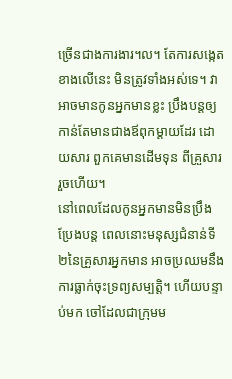ច្រើនជាងការងារ។ល។ តែការសង្កេតខាងលើនេះ មិនត្រូវទាំងអស់ទេ។ វាអាចមានកូនអ្នកមានខ្លះ ប្រឹងបន្តឲ្យកាន់តែមានជាងឪពុកម្តាយដែរ ដោយសារ ពួកគេមានដើមទុន ពីគ្រួសាររួចហើយ។
នៅពេលដែលកូនអ្នកមានមិនប្រឹងប្រែងបន្ត ពេលនោះមនុស្សជំនាន់ទី២នៃគ្រួសារអ្នកមាន អាចប្រឈមនឹងការធ្លាក់ចុះទ្រព្យសម្បត្តិ។ ហើយបន្ទាប់មក ចៅដែលជាក្រុមម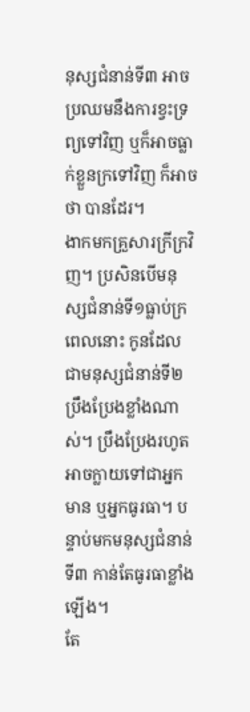នុស្សជំនាន់ទី៣ អាចប្រឈមនឹងការខ្វះទ្រព្យទៅវិញ ឬក៏អាចធ្លាក់ខ្លួនក្រទៅវិញ ក៏អាចថា បានដែរ។
ងាកមកគ្រួសារក្រីក្រវិញ។ ប្រសិនបើមនុស្សជំនាន់ទី១ធ្លាប់ក្រ ពេលនោះ កូនដែលជាមនុស្សជំនាន់ទី២ ប្រឹងប្រែងខ្លាំងណាស់។ ប្រឹងប្រែងរហូតអាចក្លាយទៅជាអ្នកមាន ឬអ្នកធូរធា។ បន្ទាប់មកមនុស្សជំនាន់ទី៣ កាន់តែធូរធាខ្លាំងឡើង។
តែ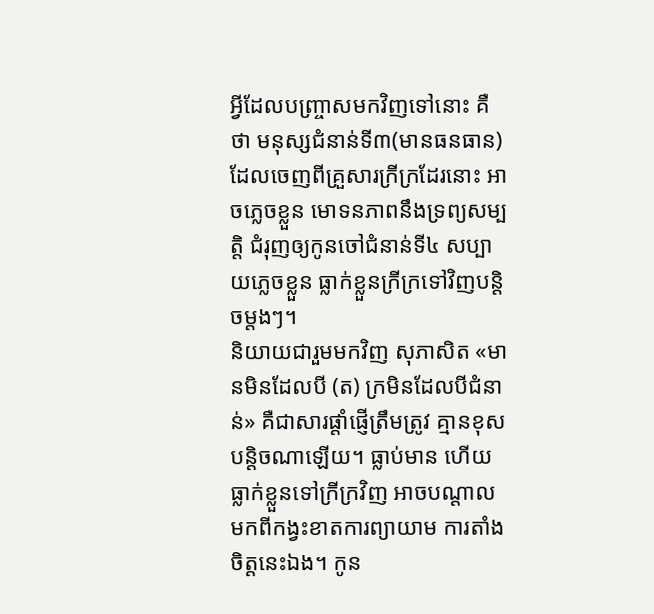អ្វីដែលបញ្ច្រាសមកវិញទៅនោះ គឺថា មនុស្សជំនាន់ទី៣(មានធនធាន) ដែលចេញពីគ្រួសារក្រីក្រដែរនោះ អាចភ្លេចខ្លួន មោទនភាពនឹងទ្រព្យសម្បត្តិ ជំរុញឲ្យកូនចៅជំនាន់ទី៤ សប្បាយភ្លេចខ្លួន ធ្លាក់ខ្លួនក្រីក្រទៅវិញបន្តិចម្តងៗ។
និយាយជារួមមកវិញ សុភាសិត «មានមិនដែលបី (ត) ក្រមិនដែលបីជំនាន់» គឺជាសារផ្តាំផ្ញើត្រឹមត្រូវ គ្មានខុសបន្តិចណាឡើយ។ ធ្លាប់មាន ហើយធ្លាក់ខ្លួនទៅក្រីក្រវិញ អាចបណ្តាលមកពីកង្វះខាតការព្យាយាម ការតាំងចិត្តនេះឯង។ កូន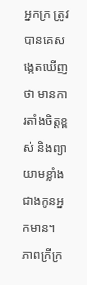អ្នកក្រ ត្រូវបានគេសង្កេតឃើញថា មានការតាំងចិត្តខ្ពស់ និងព្យាយាមខ្លាំងជាងកូនអ្នកមាន។
ភាពក្រីក្រ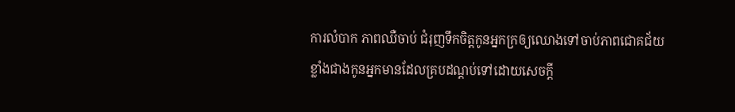ការលំបាក ភាពឈឺចាប់ ជំរុញទឹកចិត្តកូនអ្នកក្រឲ្យឈោងទៅចាប់ភាពជោគជ័យខ្លាំងជាងកូនអ្នកមានដែលគ្របដណ្តប់ទៅដោយសេចក្តី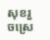សុខរួចស្រេ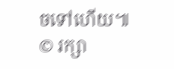ចទៅហើយ៕
© រក្សា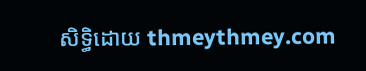សិទ្ធិដោយ thmeythmey.com